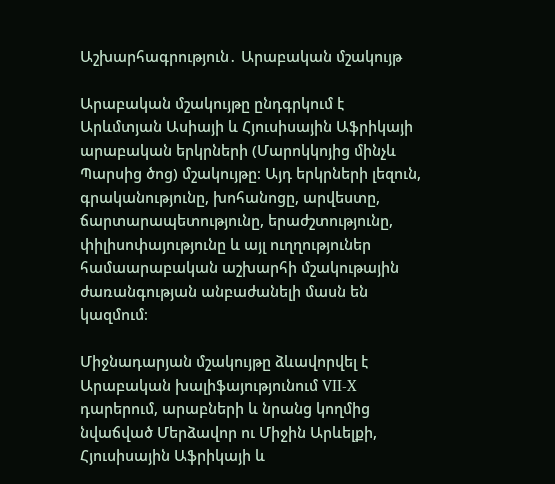Աշխարհագրություն․ Արաբական մշակույթ

Արաբական մշակույթը ընդգրկում է Արևմտյան Ասիայի և Հյուսիսային Աֆրիկայի արաբական երկրների (Մարոկկոյից մինչև Պարսից ծոց) մշակույթը։ Այդ երկրների լեզուն, գրականությունը, խոհանոցը, արվեստը, ճարտարապետությունը, երաժշտությունը, փիլիսոփայությունը և այլ ուղղություներ համաարաբական աշխարհի մշակութային ժառանգության անբաժանելի մասն են կազմում։

Միջնադարյան մշակույթը ձևավորվել է Արաբական խալիֆայությունում VII-X դարերում, արաբների և նրանց կողմից նվաճված Մերձավոր ու Միջին Արևելքի, Հյուսիսային Աֆրիկայի և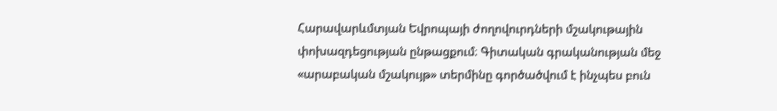Հարավարևմտյան Եվրոպայի ժողովուրդների մշակութային փոխազդեցության ընթացքում։ Գիտական գրականության մեջ «արաբական մշակույթ» տերմինը գործածվում է ինչպես բուն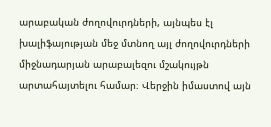արաբական ժողովուրդների, այնպես էլ խալիֆայության մեջ մտնող այլ ժողովուրդների միջնադարյան արաբալեզու մշակույթն արտահայտելու համար։ Վերջին իմաստով այն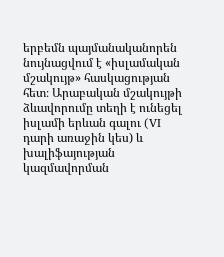երբեմն պայմանականորեն նույնացվում է «իսլամական մշակույթ» հասկացության հետ։ Արաբական մշակույթի ձևավորումը տեղի է ունեցել իսլամի երևան գալու (VI դարի առաջին կես) և խալիֆայության կազմավորման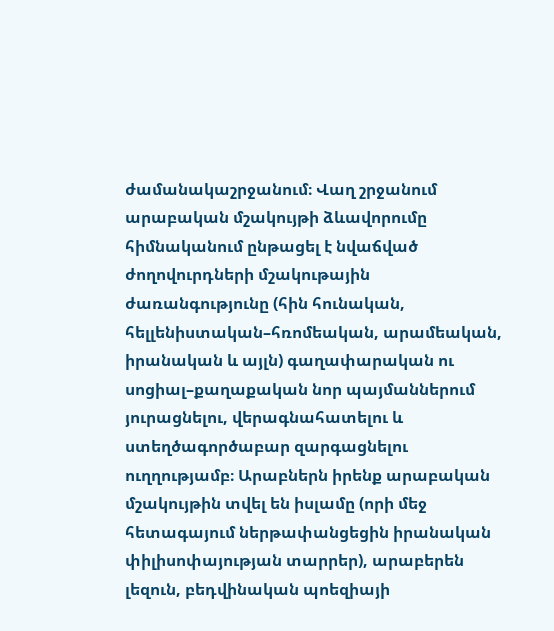ժամանակաշրջանում։ Վաղ շրջանում արաբական մշակույթի ձևավորումը հիմնականում ընթացել է նվաճված ժողովուրդների մշակութային ժառանգությունը (հին հունական, հելլենիստական–հռոմեական, արամեական, իրանական և այլն) գաղափարական ու սոցիալ–քաղաքական նոր պայմաններում յուրացնելու, վերագնահատելու և ստեղծագործաբար զարգացնելու ուղղությամբ։ Արաբներն իրենք արաբական մշակույթին տվել են իսլամը (որի մեջ հետագայում ներթափանցեցին իրանական փիլիսոփայության տարրեր), արաբերեն լեզուն, բեդվինական պոեզիայի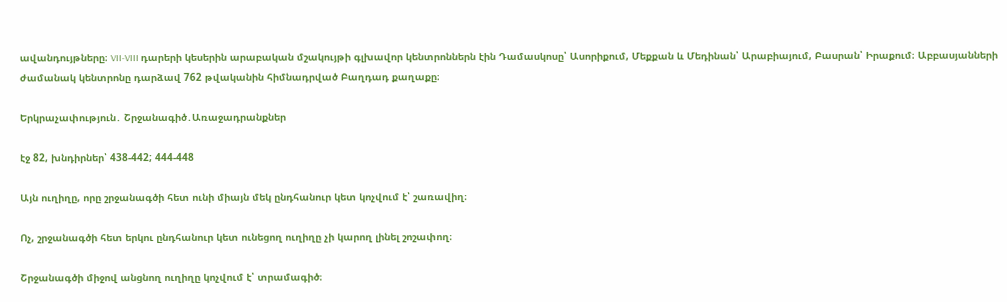ավանդույթները։ VII-VIII դարերի կեսերին արաբական մշակույթի գլխավոր կենտրոններն էին Դամասկոսը՝ Ասորիքում, Մեքքան և Մեդինան՝ Արաբիայում, Բասրան՝ Իրաքում։ Աբբասյանների ժամանակ կենտրոնը դարձավ 762 թվականին հիմնադրված Բաղդադ քաղաքը։

Երկրաչափություն․ Շրջանագիծ․Առաջադրանքներ

էջ 82, խնդիրներ՝ 438-442; 444-448

Այն ուղիղը, որը շրջանագծի հետ ունի միայն մեկ ընդհանուր կետ կոչվում է՝ շառավիղ։

Ոչ, շրջանագծի հետ երկու ընդհանուր կետ ունեցող ուղիղը չի կարող լինել շոշափող։

Շրջանագծի միջով անցնող ուղիղը կոչվում է՝ տրամագիծ։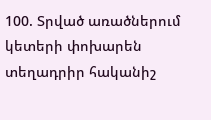100. Տրված առածներում կետերի փոխարեն տեղադրիր հականիշ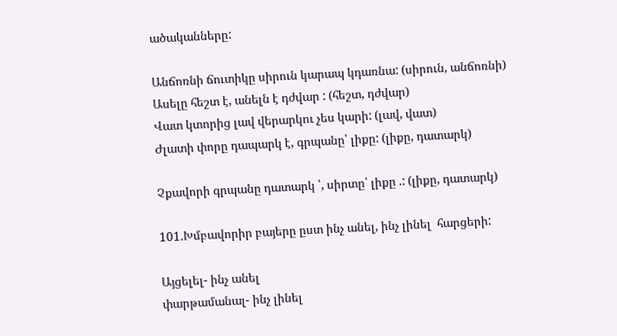ածականները:

Անճոռնի ճուտիկը սիրուն կարապ կդառնա: (սիրուն, անճոռնի)
Ասելը հեշտ է, անելն է դժվար : (հեշտ, դժվար)
Վատ կտորից լավ վերարկու չես կարի: (լավ, վատ)
Ժլատի փորը դապարկ է, գրպանը՝ լիքը: (լիքը, դատարկ)

Չքավորի գրպանը դատարկ ՝, սիրտը՝ լիքը .: (լիքը, դատարկ)

101.Խմբավորիր բայերը ըստ ինչ անել, ինչ լինել  հարցերի:

Այցելել- ինչ անել
փարթամանալ- ինչ լինել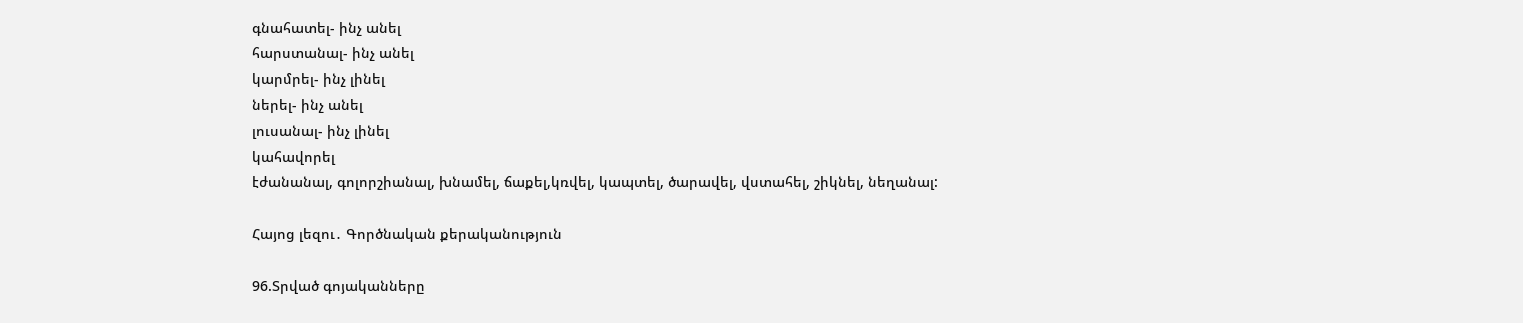գնահատել- ինչ անել
հարստանալ- ինչ անել
կարմրել- ինչ լինել
ներել- ինչ անել
լուսանալ- ինչ լինել
կահավորել
էժանանալ, գոլորշիանալ, խնամել, ճաքել,կռվել, կապտել, ծարավել, վստահել, շիկնել, նեղանալ:

Հայոց լեզու․ Գործնական քերականություն

96.Տրված գոյականները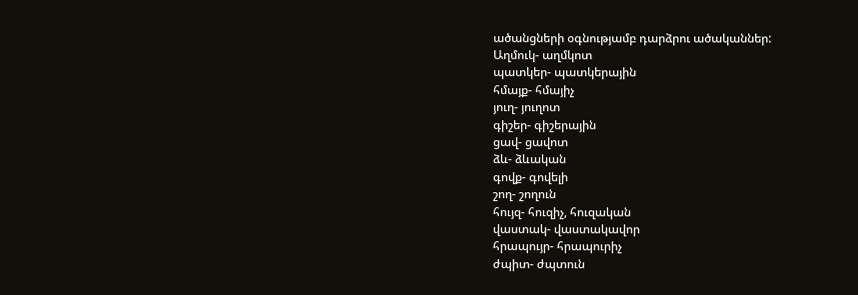ածանցների օգնությամբ դարձրու ածականներ:
Աղմուկ- աղմկոտ
պատկեր- պատկերային
հմայք- հմայիչ
յուղ- յուղոտ
գիշեր- գիշերային
ցավ- ցավոտ
ձև- ձևական
գովք- գովելի
շող- շողուն
հույզ- հուզիչ, հուզական
վաստակ- վաստակավոր
հրապույր- հրապուրիչ
ժպիտ- ժպտուն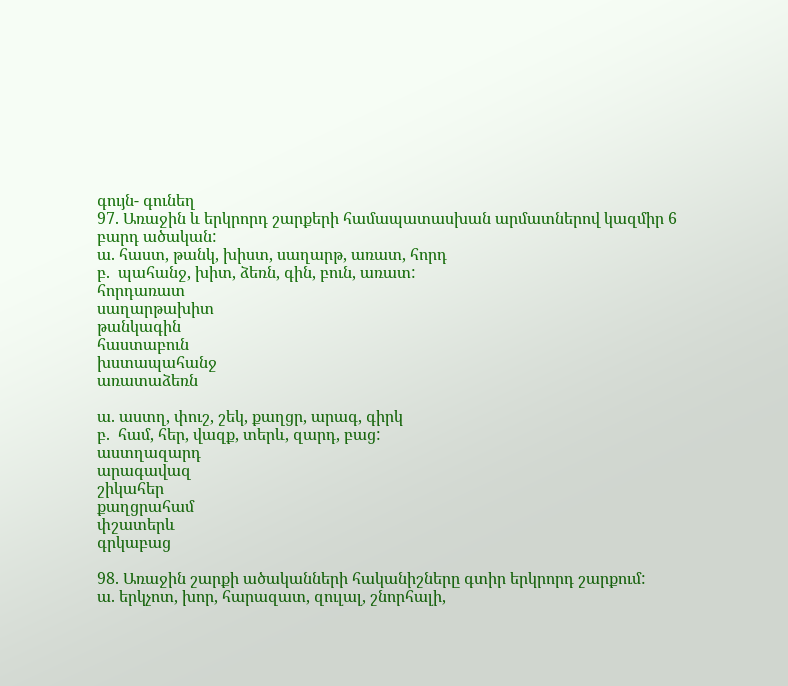գույն- գունեղ
97. Առաջին և երկրորդ շարքերի համապատասխան արմատներով կազմիր 6 բարդ ածական:
ա. հաստ, թանկ, խիստ, սաղարթ, առատ, հորդ
բ.  պահանջ, խիտ, ձեռն, գին, բուն, առատ:
հորդառատ
սաղարթախիտ
թանկագին
հաստաբուն
խստապահանջ
առատաձեռն

ա. աստղ, փուշ, շեկ, քաղցր, արագ, գիրկ
բ.  համ, հեր, վազք, տերև, զարդ, բաց:
աստղազարդ
արագավազ
շիկահեր
քաղցրահամ
փշատերև
գրկաբաց

98. Առաջին շարքի ածականների հականիշները գտիր երկրորդ շարքում:
ա. երկչոտ, խոր, հարազատ, զուլալ, շնորհալի,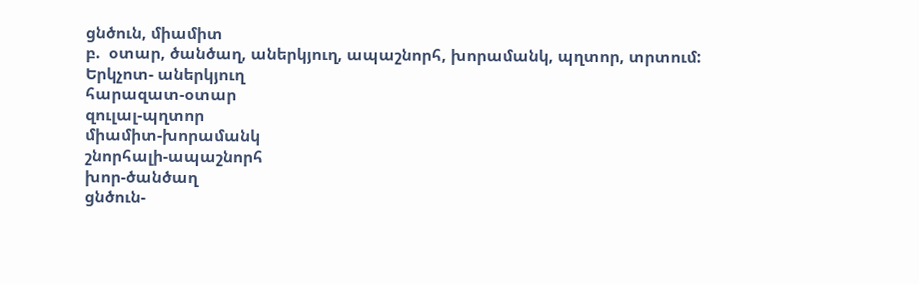ցնծուն, միամիտ
բ.  օտար, ծանծաղ, աներկյուղ, ապաշնորհ, խորամանկ, պղտոր, տրտում:
Երկչոտ- աներկյուղ
հարազատ-օտար
զուլալ-պղտոր
միամիտ-խորամանկ
շնորհալի-ապաշնորհ
խոր-ծանծաղ
ցնծուն-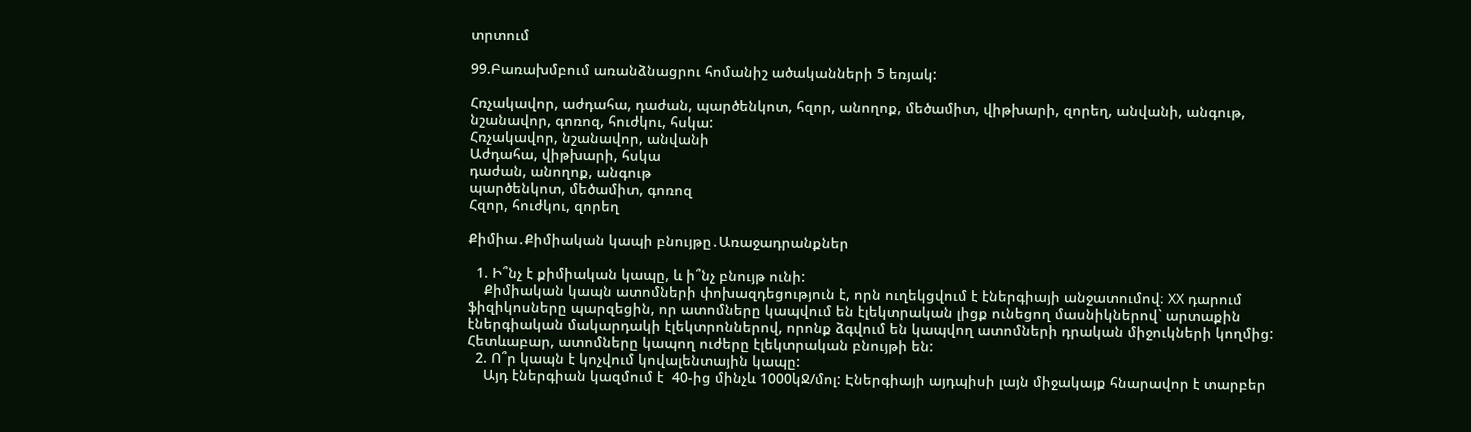տրտում

99.Բառախմբում առանձնացրու հոմանիշ ածականների 5 եռյակ:

Հռչակավոր, աժդահա, դաժան, պարծենկոտ, հզոր, անողոք, մեծամիտ, վիթխարի, զորեղ, անվանի, անգութ, նշանավոր, գոռոզ, հուժկու, հսկա:
Հռչակավոր, նշանավոր, անվանի
Աժդահա, վիթխարի, հսկա
դաժան, անողոք, անգութ
պարծենկոտ, մեծամիտ, գոռոզ
Հզոր, հուժկու, զորեղ

Քիմիա․Քիմիական կապի բնույթը․Առաջադրանքներ

  1. Ի՞նչ է քիմիական կապը, և ի՞նչ բնույթ ունի:
    Քիմիական կապն ատոմների փոխազդեցություն է, որն ուղեկցվում է էներգիայի անջատումով։ XX դարում ֆիզիկոսները պարզեցին, որ ատոմները կապվում են էլեկտրական լիցք ունեցող մասնիկներով` արտաքին էներգիական մակարդակի էլեկտրոններով, որոնք ձգվում են կապվող ատոմների դրական միջուկների կողմից: Հետևաբար, ատոմները կապող ուժերը էլեկտրական բնույթի են:
  2. Ո՞ր կապն է կոչվում կովալենտային կապը:
    Այդ էներգիան կազմում է  40-ից մինչև 1000կՋ/մոլ: Էներգիայի այդպիսի լայն միջակայք հնարավոր է տարբեր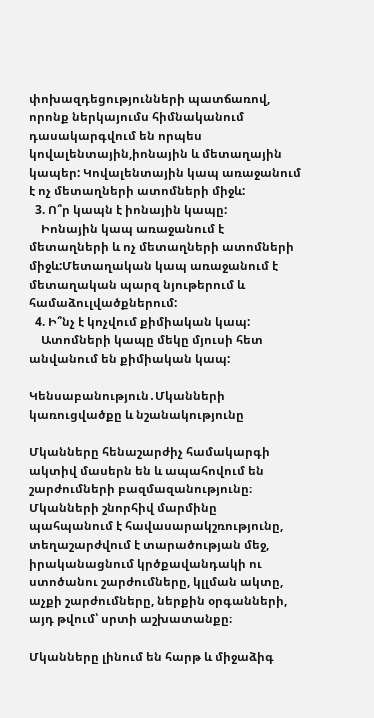փոխազդեցությունների պատճառով, որոնք ներկայումս հիմնականում դասակարգվում են որպես կովալենտային,իոնային և մետաղային կապեր: Կովալենտային կապ առաջանում է ոչ մետաղների ատոմների միջև:
  3. Ո՞ր կապն է իոնային կապը:
    Իոնային կապ առաջանում է մետաղների և ոչ մետաղների ատոմների միջև:Մետաղական կապ առաջանում է մետաղական պարզ նյութերում և համաձուլվածքներում:
  4. Ի՞նչ է կոչվում քիմիական կապ:
    Ատոմների կապը մեկը մյուսի հետ անվանում են քիմիական կապ:

Կենսաբանություն․Մկանների կառուցվածքը և նշանակությունը

Մկանները հենաշարժիչ համակարգի ակտիվ մասերն են և ապահովում են շարժումների բազմազանությունը։ Մկանների շնորհիվ մարմինը պահպանում է հավասարակշռությունը, տեղաշարժվում է տարածության մեջ, իրականացնում կրծքավանդակի ու ստոծանու շարժումները, կլլման ակտը, աչքի շարժումները, ներքին օրգանների, այդ թվում՝ սրտի աշխատանքը։

Մկանները լինում են հարթ և միջաձիգ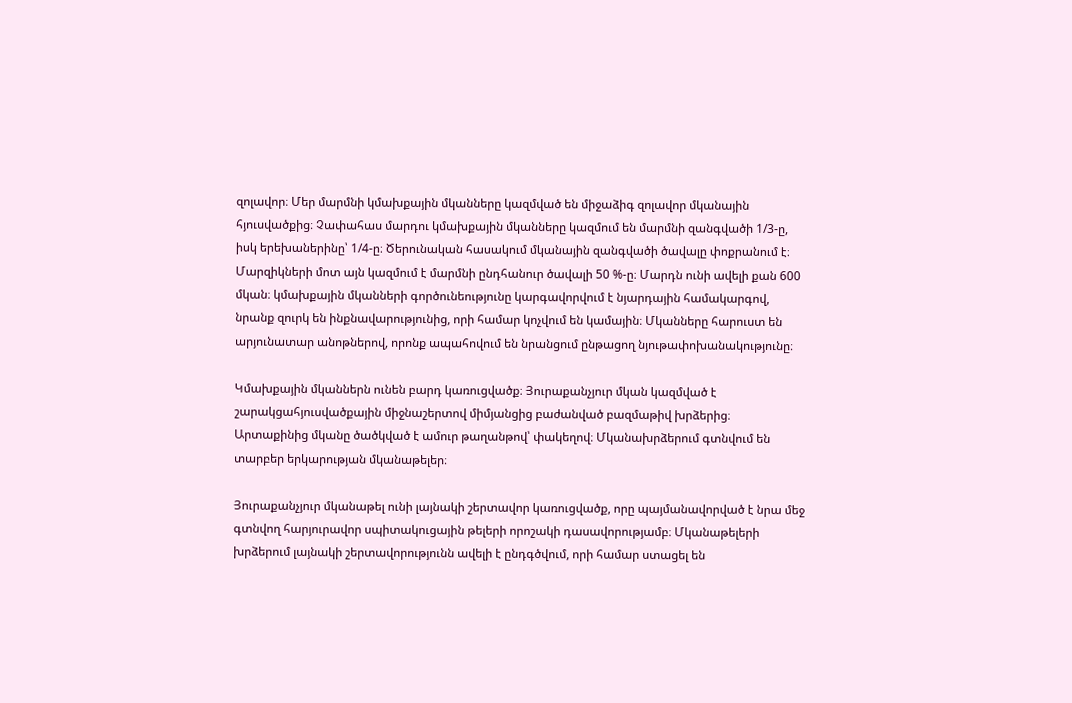զոլավոր։ Մեր մարմնի կմախքային մկանները կազմված են միջաձիգ զոլավոր մկանային հյուսվածքից։ Չափահաս մարդու կմախքային մկանները կազմում են մարմնի զանգվածի 1/3-ը, իսկ երեխաներինը՝ 1/4-ը։ Ծերունական հասակում մկանային զանգվածի ծավալը փոքրանում է։ Մարզիկների մոտ այն կազմում է մարմնի ընդհանուր ծավալի 50 %-ը։ Մարդն ունի ավելի քան 600 մկան։ կմախքային մկանների գործունեությունը կարգավորվում է նյարդային համակարգով, նրանք զուրկ են ինքնավարությունից, որի համար կոչվում են կամային։ Մկանները հարուստ են արյունատար անոթներով, որոնք ապահովում են նրանցում ընթացող նյութափոխանակությունը։

Կմախքային մկաններն ունեն բարդ կառուցվածք։ Յուրաքանչյուր մկան կազմված է շարակցահյուսվածքային միջնաշերտով միմյանցից բաժանված բազմաթիվ խրձերից։ Արտաքինից մկանը ծածկված է ամուր թաղանթով՝ փակեղով։ Մկանախրձերում գտնվում են տարբեր երկարության մկանաթելեր։

Յուրաքանչյուր մկանաթել ունի լայնակի շերտավոր կառուցվածք, որը պայմանավորված է նրա մեջ գտնվող հարյուրավոր սպիտակուցային թելերի որոշակի դասավորությամբ։ Մկանաթելերի խրձերում լայնակի շերտավորությունն ավելի է ընդգծվում, որի համար ստացել են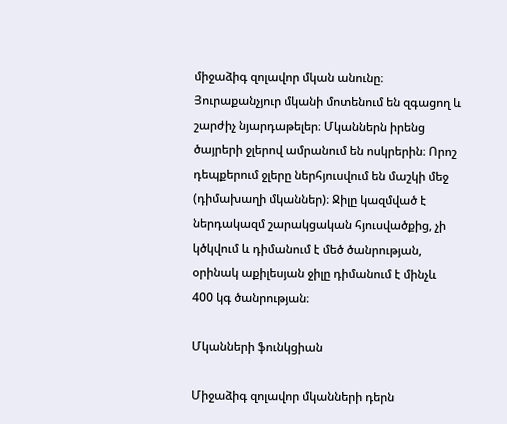միջաձիգ զոլավոր մկան անունը։ Յուրաքանչյուր մկանի մոտենում են զգացող և շարժիչ նյարդաթելեր։ Մկաններն իրենց ծայրերի ջլերով ամրանում են ոսկրերին։ Որոշ դեպքերում ջլերը ներհյուսվում են մաշկի մեջ (դիմախաղի մկաններ)։ Ջիլը կազմված է ներդակազմ շարակցական հյուսվածքից, չի կծկվում և դիմանում է մեծ ծանրության, օրինակ աքիլեսյան ջիլը դիմանում է մինչև 400 կգ ծանրության։

Մկանների ֆունկցիան

Միջաձիգ զոլավոր մկանների դերն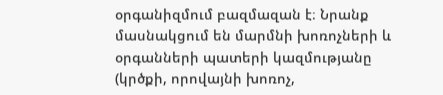օրգանիզմում բազմազան է։ Նրանք մասնակցում են մարմնի խոռոչների և օրգանների պատերի կազմությանը (կրծքի, որովայնի խոռոչ,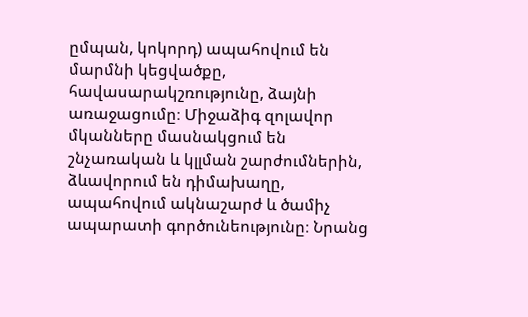ըմպան, կոկորդ) ապահովում են մարմնի կեցվածքը, հավասարակշռությունը, ձայնի առաջացումը։ Միջաձիգ զոլավոր մկանները մասնակցում են շնչառական և կլլման շարժումներին, ձևավորում են դիմախաղը, ապահովում ակնաշարժ և ծամիչ ապարատի գործունեությունը։ Նրանց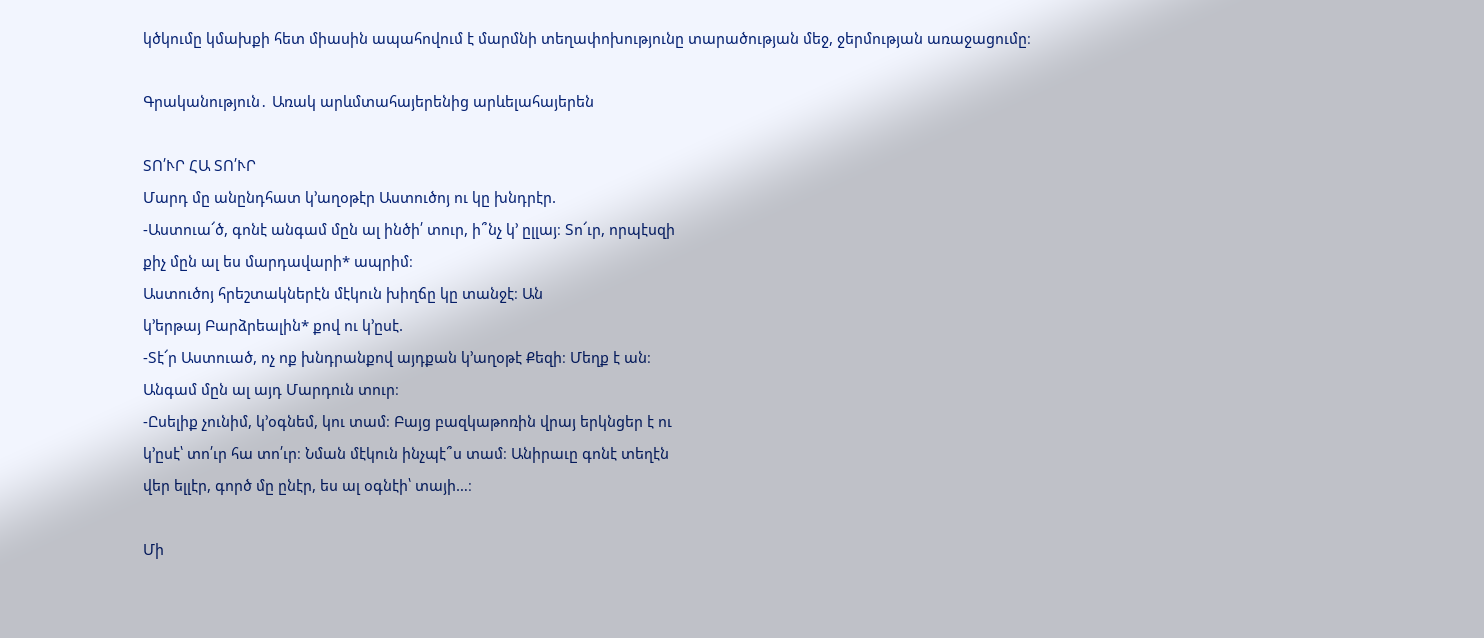կծկումը կմախքի հետ միասին ապահովում է մարմնի տեղափոխությունը տարածության մեջ, ջերմության առաջացումը։

Գրականություն․ Առակ արևմտահայերենից արևելահայերեն

ՏՈ՛ՒՐ ՀԱ ՏՈ՛ՒՐ
Մարդ մը անընդհատ կ’աղօթէր Աստուծոյ ու կը խնդրէր.
-Աստուա՜ծ, գոնէ անգամ մըն ալ ինծի՛ տուր, ի՞նչ կ՚ ըլլայ։ Տո՜ւր, որպէսզի
քիչ մըն ալ ես մարդավարի* ապրիմ։
Աստուծոյ հրեշտակներէն մէկուն խիղճը կը տանջէ։ Ան
կ’երթայ Բարձրեալին* քով ու կ’ըսէ.
-Տէ՜ր Աստուած, ոչ ոք խնդրանքով այդքան կ’աղօթէ Քեզի։ Մեղք է ան։
Անգամ մըն ալ այդ Մարդուն տուր։
-Ըսելիք չունիմ, կ’օգնեմ, կու տամ։ Բայց բազկաթոռին վրայ երկնցեր է ու
կ’ըսէ՝ տո՛ւր հա տո՛ւր։ Նման մէկուն ինչպէ՞ս տամ։ Անիրաւը գոնէ տեղէն
վեր ելլէր, գործ մը ընէր, ես ալ օգնէի՝ տայի…։

Մի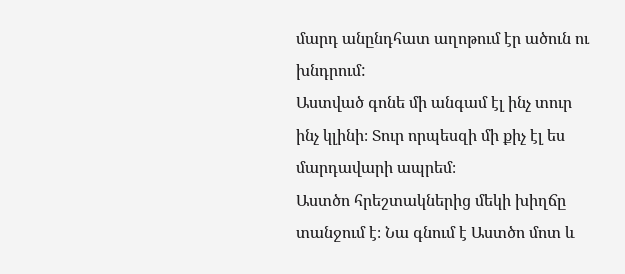մարդ անընդհատ աղոթում էր ածուն ու խնդրում:
Աստված գոնե մի անգամ էլ ինչ տուր ինչ կլինի։ Տուր որպեսզի մի քիչ էլ ես մարդավարի ապրեմ։
Աստծո հրեշտակներից մեկի խիղճը տանջում է։ Նա գնում է Աստծո մոտ և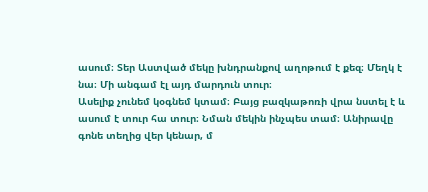ասում։ Տեր Աստված մեկը խնդրանքով աղոթում է քեզ։ Մեղկ է նա։ Մի անգամ էլ այդ մարդուն տուր։
Ասելիք չունեմ կօգնեմ կտամ։ Բայց բազկաթոռի վրա նստել է և ասում է տուր հա տուր։ Նման մեկին ինչպես տամ։ Անիրավը գոնե տեղից վեր կենար, մ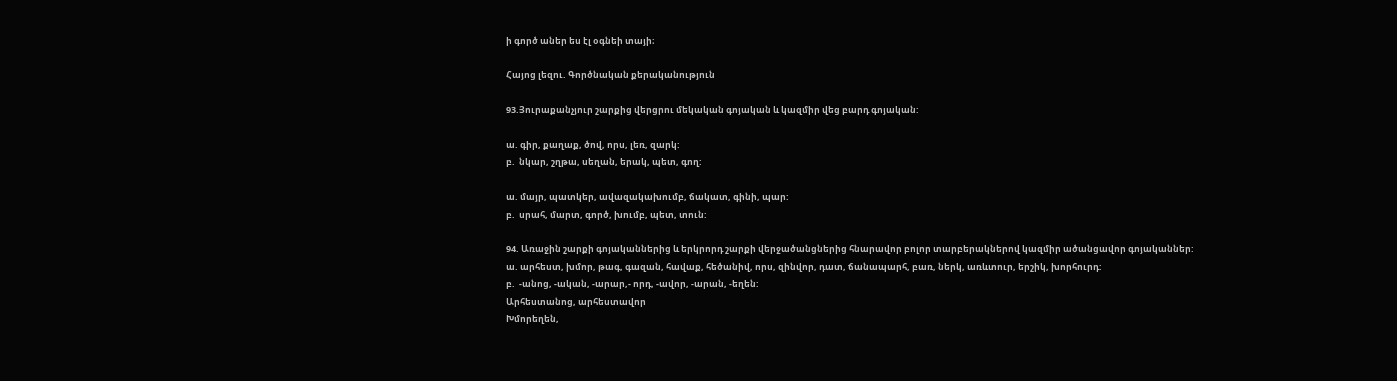ի գործ աներ ես էլ օգնեի տայի։

Հայոց լեզու. Գործնական քերականություն

93.Յուրաքանչյուր շարքից վերցրու մեկական գոյական և կազմիր վեց բարդ գոյական:

ա. գիր, քաղաք, ծով, որս, լեռ, զարկ:
բ.  նկար, շղթա, սեղան, երակ, պետ, գող:

ա. մայր, պատկեր, ավազակախումբ, ճակատ, գինի, պար:
բ.  սրահ, մարտ, գործ, խումբ, պետ, տուն:

94. Առաջին շարքի գոյականներից և երկրորդ շարքի վերջածանցներից հնարավոր բոլոր տարբերակներով կազմիր ածանցավոր գոյականներ:
ա. արհեստ, խմոր, թագ, գազան, հավաք, հեծանիվ, որս, զինվոր, դատ, ճանապարհ, բառ, ներկ, առևտուր, երշիկ, խորհուրդ:
բ.  -անոց, -ական, -արար,- որդ, -ավոր, -արան, -եղեն:
Արհեստանոց, արհեստավոր
Խմորեղեն,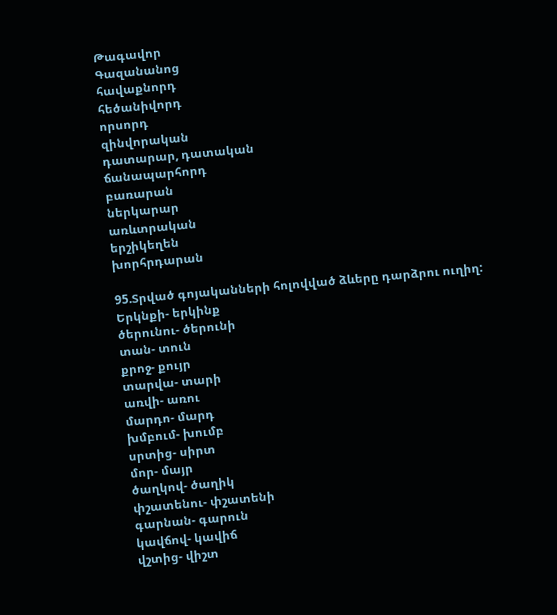Թագավոր
Գազանանոց
հավաքնորդ
հեծանիվորդ
որսորդ
զինվորական
դատարար, դատական
ճանապարհորդ
բառարան
ներկարար
առևտրական
երշիկեղեն
խորհրդարան

95.Տրված գոյականների հոլովված ձևերը դարձրու ուղիղ:
Երկնքի- երկինք
ծերունու- ծերունի
տան- տուն
քրոջ- քույր
տարվա- տարի
առվի- առու
մարդո- մարդ
խմբում- խումբ
սրտից- սիրտ
մոր- մայր
ծաղկով- ծաղիկ
փշատենու- փշատենի
գարնան- գարուն
կավճով- կավիճ
վշտից- վիշտ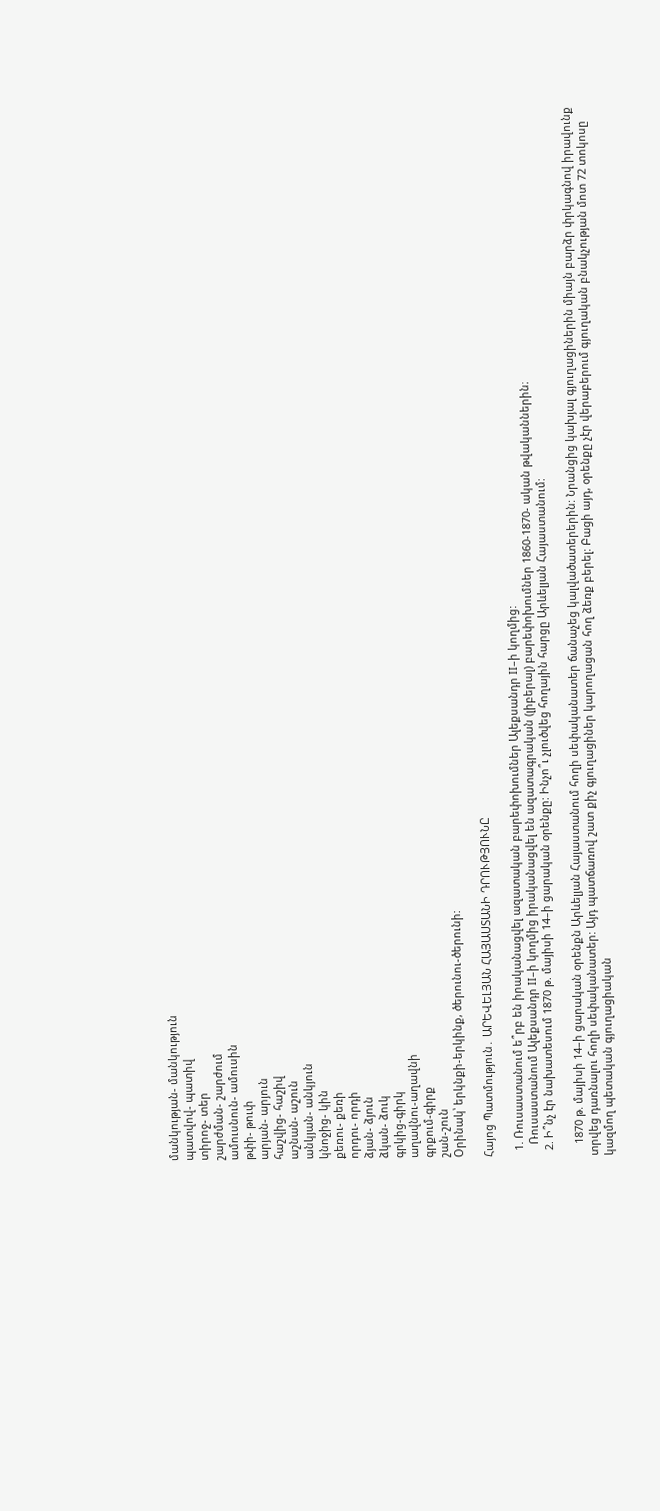մանկության- մանկություն
պատվով- պատիվ
տիրոջ- տեր
շարժման- շարժում
ամուսնուն- ամուսին
թփի- թուփ
արյան- արյուն
հաշվից- հաշիվ
աշնան- աշուն
անկյան- անկյուն
կնոջից- կին
քեռու- քեռի
որդու- որդի
ձյան- ձյուն
ձկան- ձուկ
գրկից-գիրկ
աղավնու-աղավնի
գրքում-գիրք
շան-շուն
Օրինակ՝ երկնքի-երկինք, ծերունու-ծերունի:

Հայոց Պատմություն․ ԱՐԵՎԵԼՅԱՆ ՀԱՅԱՍՏԱՆԻ ԴՐՈՒԹՅՈՒՆԸ

  1. Ռուսաստանում ե՞րբ են իրականացվել ազատական բարեփոխումներ Ալեքսանդր II–ի կողմից:
    Ռուսաստանում Ալեքսանդր II–ի կողմից իրականացվել են ազատագրական (լիբերալ) բարեփոխումներ 1860-1870- ական թվականներին։
  2. Ի՞նչ էր նախատեսում 1870 թ. մայիսի 14–ի ցարական օրենքը: Ինչո՞ւ չլուծվեց հողային հարցը Արևելյան Հայաստանում:

    1870 թ. մայիսի 14–ի ցարական օրենքն Արևելյան Հայաստանում հողի սեփականատեր ճանաչեց կալվածատերերին: Նրանցից կախյալ գյուղացիներին միայն բարձր փրկագնով իրավունք տրվեց դառնալու հողի սեփականատեր: Այդ պատճառով շատ քիչ գյուղացիներ կարողացան հող ձեռք բերել: Բացի այդ, օրենքը չէր վերաբերում գյուղական բնակչության մոտ 72 տոկոսը կազմող պետական գյուղացիական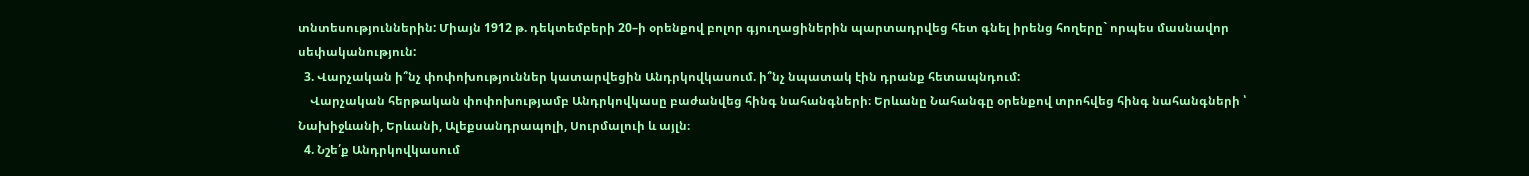տնտեսություններին: Միայն 1912 թ. դեկտեմբերի 20–ի օրենքով բոլոր գյուղացիներին պարտադրվեց հետ գնել իրենց հողերը` որպես մասնավոր սեփականություն:
  3. Վարչական ի՞նչ փոփոխություններ կատարվեցին Անդրկովկասում. ի՞նչ նպատակ էին դրանք հետապնդում:
    Վարչական հերթական փոփոխությամբ Անդրկովկասը բաժանվեց հինգ նահանգների։ Երևանը Նահանգը օրենքով տրոհվեց հինգ նահանգների ՝ Նախիջևանի, Երևանի, Ալեքսանդրապոլի, Սուրմալուի և այլն։
  4. Նշե՛ք Անդրկովկասում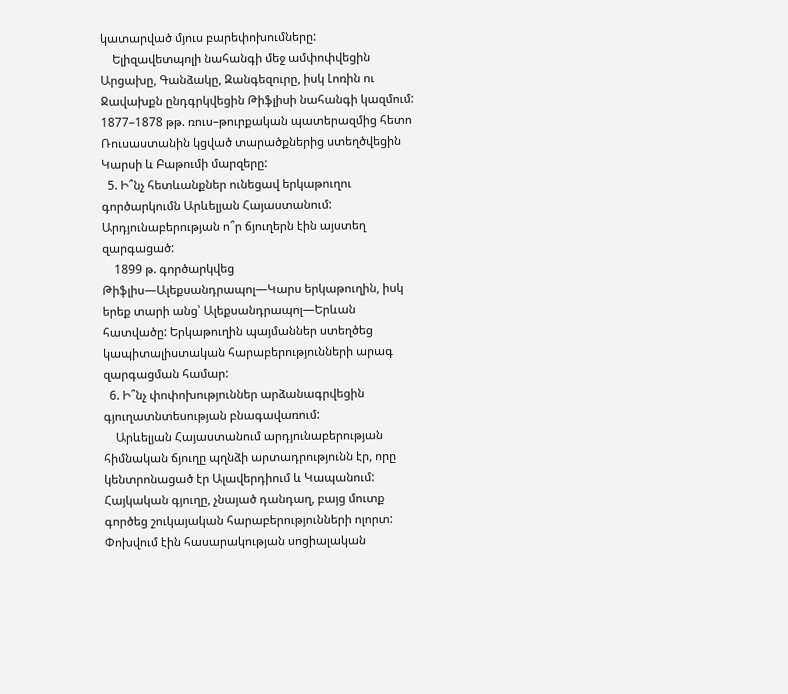կատարված մյուս բարեփոխումները:
    Ելիզավետպոլի նահանգի մեջ ամփոփվեցին Արցախը, Գանձակը, Զանգեզուրը, իսկ Լոռին ու Ջավախքն ընդգրկվեցին Թիֆլիսի նահանգի կազմում: 1877–1878 թթ. ռուս–թուրքական պատերազմից հետո Ռուսաստանին կցված տարածքներից ստեղծվեցին Կարսի և Բաթումի մարզերը:
  5. Ի՞նչ հետևանքներ ունեցավ երկաթուղու գործարկումն Արևելյան Հայաստանում: Արդյունաբերության ո՞ր ճյուղերն էին այստեղ զարգացած:
    1899 թ. գործարկվեց Թիֆլիս—Ալեքսանդրապոլ—Կարս երկաթուղին, իսկ երեք տարի անց՝ Ալեքսանդրապոլ—Երևան հատվածը: Երկաթուղին պայմաններ ստեղծեց կապիտալիստական հարաբերությունների արագ զարգացման համար:
  6. Ի՞նչ փոփոխություններ արձանագրվեցին գյուղատնտեսության բնագավառում:
    Արևելյան Հայաստանում արդյունաբերության հիմնական ճյուղը պղնձի արտադրությունն էր, որը կենտրոնացած էր Ալավերդիում և Կապանում: Հայկական գյուղը, չնայած դանդաղ, բայց մուտք գործեց շուկայական հարաբերությունների ոլորտ: Փոխվում էին հասարակության սոցիալական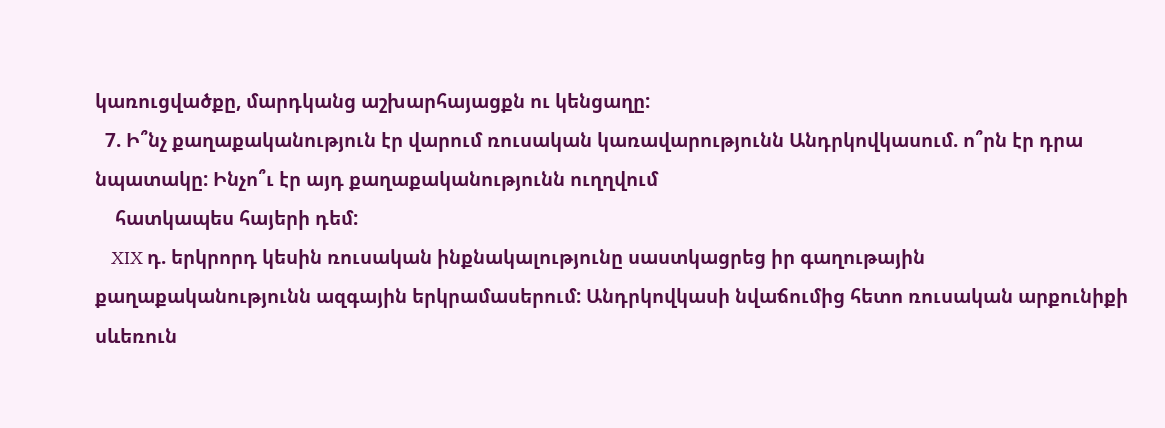կառուցվածքը, մարդկանց աշխարհայացքն ու կենցաղը:
  7. Ի՞նչ քաղաքականություն էր վարում ռուսական կառավարությունն Անդրկովկասում. ո՞րն էր դրա նպատակը: Ինչո՞ւ էր այդ քաղաքականությունն ուղղվում
    հատկապես հայերի դեմ:
    XIX դ. երկրորդ կեսին ռուսական ինքնակալությունը սաստկացրեց իր գաղութային քաղաքականությունն ազգային երկրամասերում: Անդրկովկասի նվաճումից հետո ռուսական արքունիքի սևեռուն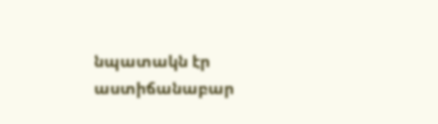նպատակն էր աստիճանաբար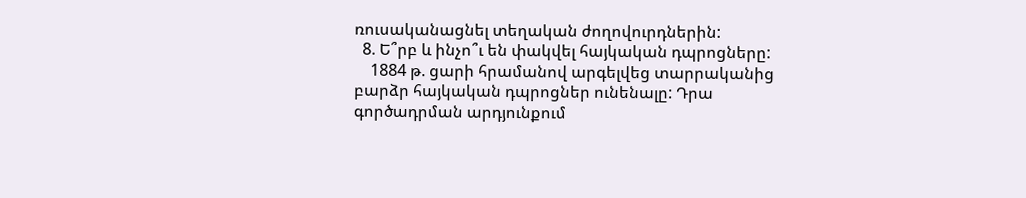ռուսականացնել տեղական ժողովուրդներին:
  8. Ե՞րբ և ինչո՞ւ են փակվել հայկական դպրոցները:
    1884 թ. ցարի հրամանով արգելվեց տարրականից բարձր հայկական դպրոցներ ունենալը: Դրա գործադրման արդյունքում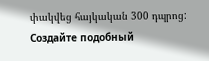փակվեց հայկական 300 դպրոց:
Создайте подобный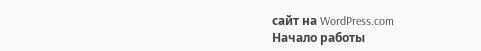сайт на WordPress.com
Начало работы